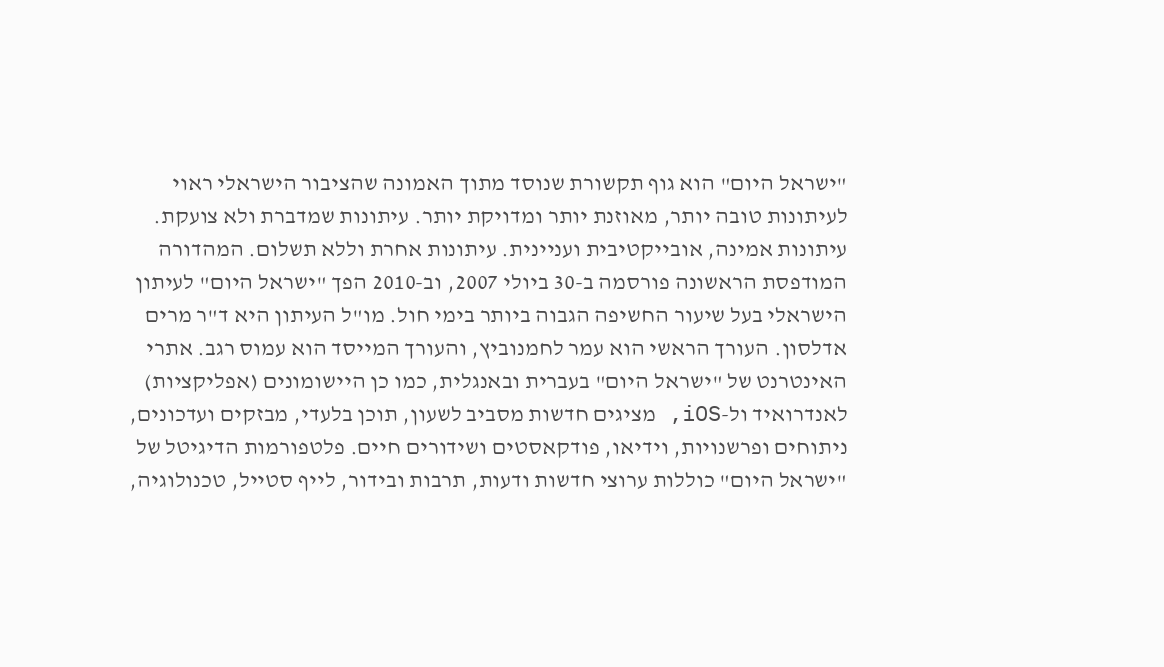"ישראל היום" הוא גוף תקשורת שנוסד מתוך האמונה שהציבור הישראלי ראוי לעיתונות טובה יותר, מאוזנת יותר ומדויקת יותר. עיתונות שמדברת ולא צועקת. עיתונות אמינה, אובייקטיבית ועניינית. עיתונות אחרת וללא תשלום. המהדורה המודפסת הראשונה פורסמה ב-30 ביולי 2007, וב-2010 הפך "ישראל היום" לעיתון הישראלי בעל שיעור החשיפה הגבוה ביותר בימי חול. מו"ל העיתון היא ד"ר מרים אדלסון. העורך הראשי הוא עמר לחמנוביץ, והעורך המייסד הוא עמוס רגב. אתרי האינטרנט של "ישראל היום" בעברית ובאנגלית, כמו כן היישומונים (אפליקציות) לאנדרואיד ול-iOS, מציגים חדשות מסביב לשעון, תוכן בלעדי, מבזקים ועדכונים, ניתוחים ופרשנויות, וידיאו, פודקאסטים ושידורים חיים. פלטפורמות הדיגיטל של "ישראל היום" כוללות ערוצי חדשות ודעות, תרבות ובידור, לייף סטייל, טכנולוגיה,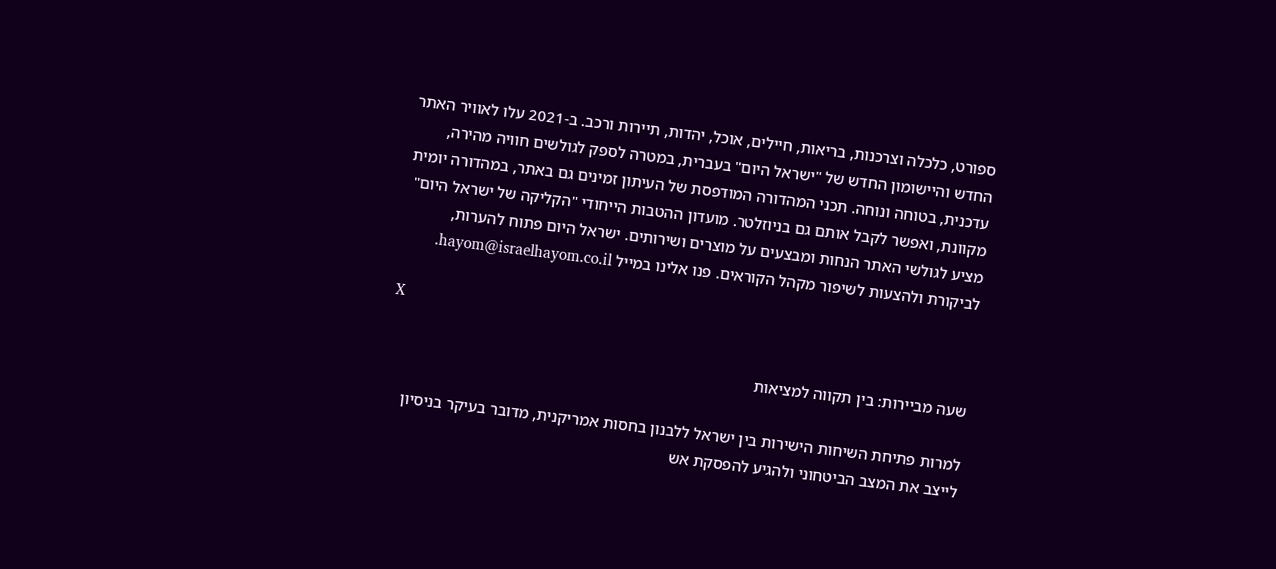ספורט, כלכלה וצרכנות, בריאות, חיילים, אוכל, יהדות, תיירות ורכב. ב-2021 עלו לאוויר האתר החדש והיישומון החדש של "ישראל היום" בעברית, במטרה לספק לגולשים חוויה מהירה, עדכנית, בטוחה ונוחה. תכני המהדורה המודפסת של העיתון זמינים גם באתר, במהדורה יומית מקוונת, ואפשר לקבל אותם גם בניוזלטר. מועדון ההטבות הייחודי "הקליקה של ישראל היום" מציע לגולשי האתר הנחות ומבצעים על מוצרים ושירותים. ישראל היום פתוח להערות, לביקורת ולהצעות לשיפור מקהל הקוראים. פנו אלינו במייל hayom@israelhayom.co.il.

X

שעה מביירות: בין תקווה למציאות

למרות פתיחת השיחות הישירות בין ישראל ללבנון בחסות אמריקנית, מדובר בעיקר בניסיון לייצב את המצב הביטחוני ולהגיע להפסקת אש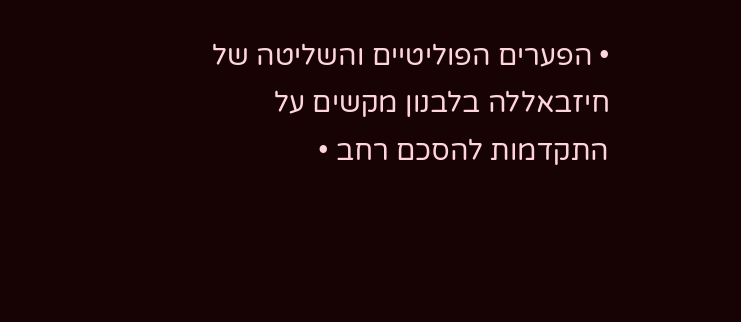• הפערים הפוליטיים והשליטה של חיזבאללה בלבנון מקשים על התקדמות להסכם רחב •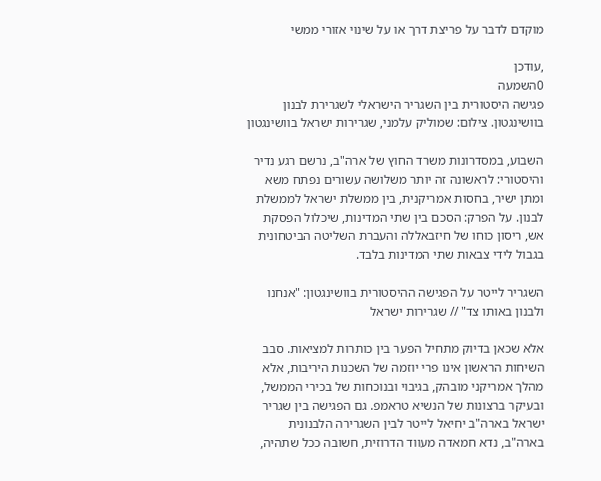מוקדם לדבר על פריצת דרך או על שינוי אזורי ממשי

,עודכן
0השמעה
פגישה היסטורית בין השגריר הישראלי לשגרירת לבנון בוושינגטון. צילום: שמוליק עלמני, שגרירות ישראל בוושינגטון

השבוע, במסדרונות משרד החוץ של ארה"ב, נרשם רגע נדיר והיסטורי: לראשונה זה יותר משלושה עשורים נפתח משא ומתן ישיר, בחסות אמריקנית, בין ממשלת ישראל לממשלת לבנון. על הפרק: הסכם בין שתי המדינות, שיכלול הפסקת אש, ריסון כוחו של חיזבאללה והעברת השליטה הביטחונית בגבול לידי צבאות שתי המדינות בלבד.

השגריר לייטר על הפגישה ההיסטורית בוושינגטון: "אנחנו ולבנון באותו צד" // שגרירות ישראל

אלא שכאן בדיוק מתחיל הפער בין כותרות למציאות. סבב השיחות הראשון אינו פרי יוזמה של השכנות היריבות, אלא מהלך אמריקני מובהק, בגיבוי ובנוכחות של בכירי הממשל, ובעיקר ברצונות של הנשיא טראמפ. גם הפגישה בין שגריר ישראל בארה"ב יחיאל לייטר לבין השגרירה הלבנונית בארה"ב, נדא חמאדה מעווד הדרוזית, חשובה ככל שתהיה,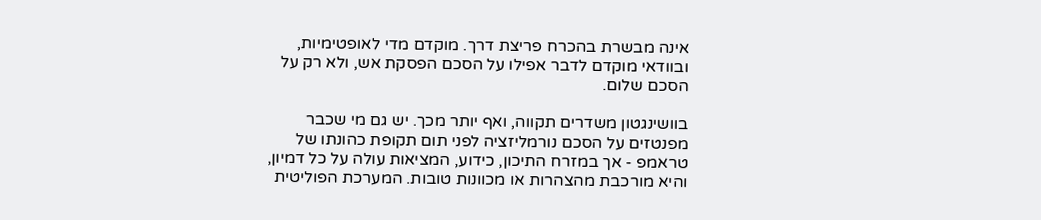אינה מבשרת בהכרח פריצת דרך. מוקדם מדי לאופטימיות, ובוודאי מוקדם לדבר אפילו על הסכם הפסקת אש, ולא רק על הסכם שלום.

בוושינגטון משדרים תקווה, ואף יותר מכך. יש גם מי שכבר מפנטזים על הסכם נורמליזציה לפני תום תקופת כהונתו של טראמפ - אך במזרח התיכון, כידוע, המציאות עולה על כל דמיון, והיא מורכבת מהצהרות או מכוונות טובות. המערכת הפוליטית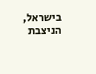בישראל, הניצבת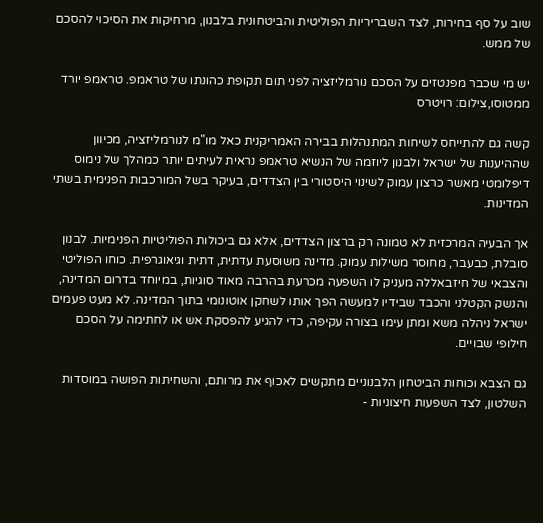שוב על סף בחירות, לצד השבריריות הפוליטית והביטחונית בלבנון, מרחיקות את הסיכוי להסכם של ממש.

יש מי שכבר מפנטזים על הסכם נורמליזציה לפני תום תקופת כהונתו של טראמפ. טראמפ יורד ממטוסו,צילום: רויטרס

קשה גם להתייחס לשיחות המתנהלות בבירה האמריקנית כאל מו"מ לנורמליזציה, מכיוון שההיענות של ישראל ולבנון ליוזמה של הנשיא טראמפ נראית לעיתים יותר כמהלך של נימוס דיפלומטי מאשר כרצון עמוק לשינוי היסטורי בין הצדדים, בעיקר בשל המורכבות הפנימית בשתי המדינות.

אך הבעיה המרכזית לא טמונה רק ברצון הצדדים, אלא גם ביכולות הפוליטיות הפנימיות. לבנון סובלת, כבעבר, מחוסר משילות עמוק. מדינה משוסעת עדתית, דתית וגיאוגרפית. כוחו הפוליטי והצבאי של חיזבאללה מעניק לו השפעה מכרעת בהרבה מאוד סוגיות, במיוחד בדרום המדינה, והנשק הקטלני והכבד שבידיו למעשה הפך אותו לשחקן אוטונומי בתוך המדינה. לא מעט פעמים ישראל ניהלה משא ומתן עימו בצורה עקיפה, כדי להגיע להפסקת אש או לחתימה על הסכם חילופי שבויים.

גם הצבא וכוחות הביטחון הלבנוניים מתקשים לאכוף את מרותם, והשחיתות הפושה במוסדות השלטון, לצד השפעות חיצוניות -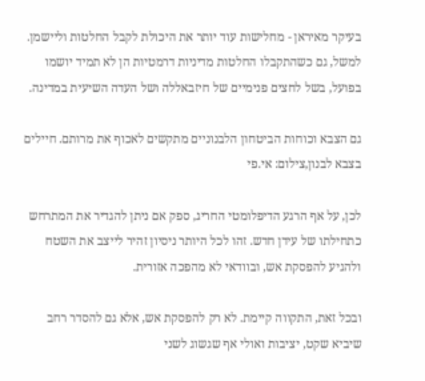בעיקר מאיראן - מחלישות עוד יותר את היכולת לקבל החלטות וליישמן. למשל, גם כשהתקבלו החלטות מדיניות דרמטיות הן לא תמיד יושמו בפועל, בשל לחצים פנימיים של חיזבאללה ושל העדה השיעית במדינה.

גם הצבא וכוחות הביטחון הלבנוניים מתקשים לאכוף את מרותם. חיילים בצבא לבנון,צילום: אי.פי

לכן, על אף הרגע הדיפלומטי החריג, ספק אם ניתן להגדיר את המתרחש כתחילתו של עידן חדש. זהו לכל היותר ניסיון זהיר לייצב את השטח ולהגיע להפסקת אש, ובוודאי לא מהפכה אזורית.

ובכל זאת, התקווה קיימת. לא רק להפסקת אש, אלא גם להסדר רחב שיביא שקט, יציבות ואולי אף שגשוג לשני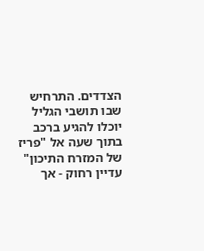הצדדים. התרחיש שבו תושבי הגליל יוכלו להגיע ברכב בתוך שעה אל "פריז של המזרח התיכון" עדיין רחוק - אך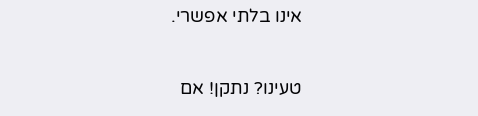אינו בלתי אפשרי.

טעינו? נתקן! אם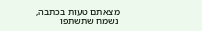מצאתם טעות בכתבה, נשמח שתשתפו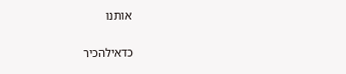אותנו

כדאילהכיר